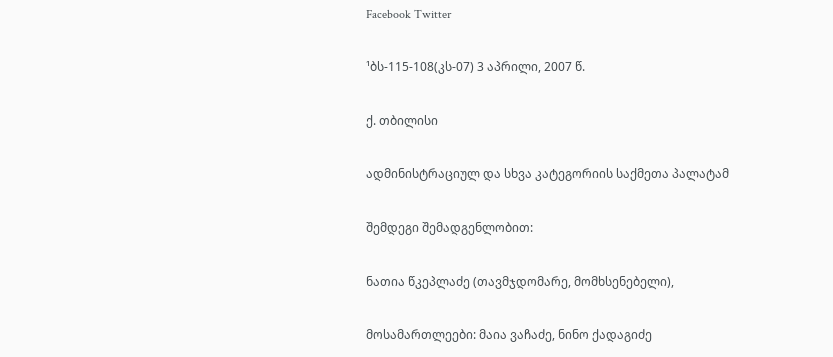Facebook Twitter

¹ბს-115-108(კს-07) 3 აპრილი, 2007 წ.

ქ. თბილისი

ადმინისტრაციულ და სხვა კატეგორიის საქმეთა პალატამ

შემდეგი შემადგენლობით:

ნათია წკეპლაძე (თავმჯდომარე, მომხსენებელი),

მოსამართლეები: მაია ვაჩაძე, ნინო ქადაგიძე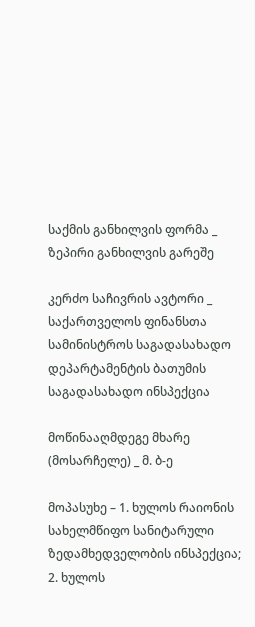საქმის განხილვის ფორმა _ ზეპირი განხილვის გარეშე

კერძო საჩივრის ავტორი _ საქართველოს ფინანსთა სამინისტროს საგადასახადო დეპარტამენტის ბათუმის საგადასახადო ინსპექცია

მოწინააღმდეგე მხარე (მოსარჩელე) _ მ. ბ-ე

მოპასუხე – 1. ხულოს რაიონის სახელმწიფო სანიტარული ზედამხედველობის ინსპექცია; 2. ხულოს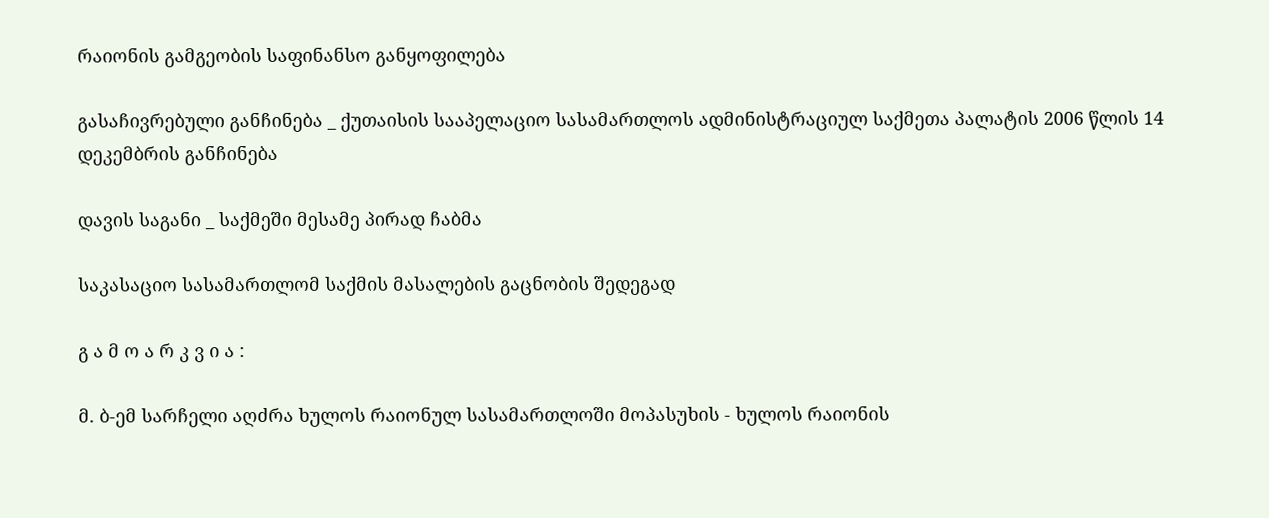რაიონის გამგეობის საფინანსო განყოფილება

გასაჩივრებული განჩინება _ ქუთაისის სააპელაციო სასამართლოს ადმინისტრაციულ საქმეთა პალატის 2006 წლის 14 დეკემბრის განჩინება

დავის საგანი _ საქმეში მესამე პირად ჩაბმა

საკასაციო სასამართლომ საქმის მასალების გაცნობის შედეგად

გ ა მ ო ა რ კ ვ ი ა :

მ. ბ-ემ სარჩელი აღძრა ხულოს რაიონულ სასამართლოში მოპასუხის - ხულოს რაიონის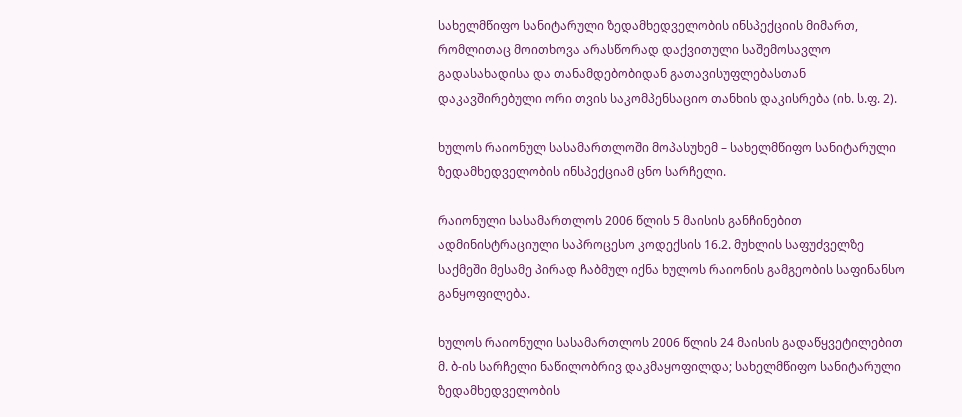სახელმწიფო სანიტარული ზედამხედველობის ინსპექციის მიმართ, რომლითაც მოითხოვა არასწორად დაქვითული საშემოსავლო გადასახადისა და თანამდებობიდან გათავისუფლებასთან დაკავშირებული ორი თვის საკომპენსაციო თანხის დაკისრება (იხ. ს.ფ. 2).

ხულოს რაიონულ სასამართლოში მოპასუხემ – სახელმწიფო სანიტარული ზედამხედველობის ინსპექციამ ცნო სარჩელი.

რაიონული სასამართლოს 2006 წლის 5 მაისის განჩინებით ადმინისტრაციული საპროცესო კოდექსის 16.2. მუხლის საფუძველზე საქმეში მესამე პირად ჩაბმულ იქნა ხულოს რაიონის გამგეობის საფინანსო განყოფილება.

ხულოს რაიონული სასამართლოს 2006 წლის 24 მაისის გადაწყვეტილებით მ. ბ-ის სარჩელი ნაწილობრივ დაკმაყოფილდა; სახელმწიფო სანიტარული ზედამხედველობის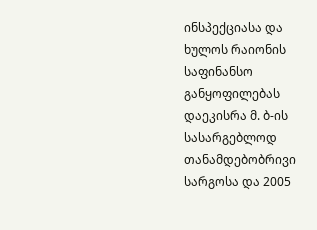ინსპექციასა და ხულოს რაიონის საფინანსო განყოფილებას დაეკისრა მ. ბ-ის სასარგებლოდ თანამდებობრივი სარგოსა და 2005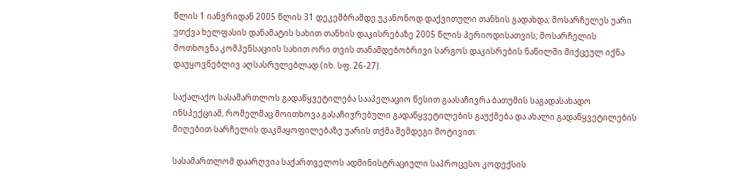წლის 1 იანვრიდან 2005 წლის 31 დეკემბრამდე უკანონოდ დაქვითული თანხის გადახდა; მოსარჩელეს უარი ეთქვა ხელფასის დანამატის სახით თანხის დაკისრებაზე 2005 წლის პერიოდისათვის; მოსარჩელის მოთხოვნა კომპენსაციის სახით ორი თვის თანამდებობრივი სარგოს დაკისრების ნაწილში მიქცეულ იქნა დაუყოვნებლივ აღსასრულებლად (იხ. სფ. 26-27).

საქალაქო სასამართლოს გადაწყვეტილება სააპელაციო წესით გაასაჩივრა ბათუმის საგადასახადო ინსპექციამ, რომელმაც მოითხოვა გასაჩივრებული გადაწყვეტილების გაუქმება და ახალი გადაწყვეტილების მიღებით სარჩელის დაკმაყოფილებაზე უარის თქმა შემდეგი მოტივით:

სასამართლომ დაარღვია საქართველოს ადმინისტრაციული საპროცესო კოდექსის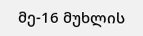მე-16 მუხლის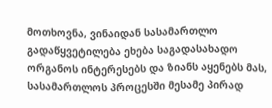მოთხოვნა, ვინაიდან სასამართლო გადაწყვეტილება ეხება საგადასახადო ორგანოს ინტერესებს და ზიანს აყენებს მას, სასამართლოს პროცესში მესამე პირად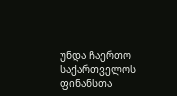უნდა ჩაერთო საქართველოს ფინანსთა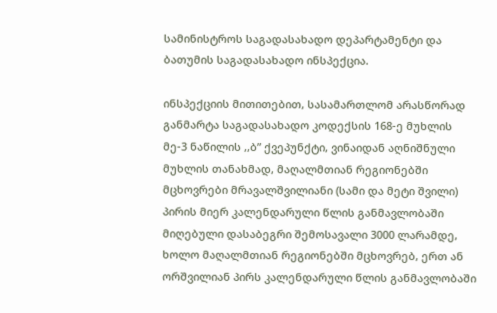სამინისტროს საგადასახადო დეპარტამენტი და ბათუმის საგადასახადო ინსპექცია.

ინსპექციის მითითებით, სასამართლომ არასწორად განმარტა საგადასახადო კოდექსის 168-ე მუხლის მე-3 ნაწილის ,,ბ” ქვეპუნქტი, ვინაიდან აღნიშნული მუხლის თანახმად, მაღალმთიან რეგიონებში მცხოვრები მრავალშვილიანი (სამი და მეტი შვილი) პირის მიერ კალენდარული წლის განმავლობაში მიღებული დასაბეგრი შემოსავალი 3000 ლარამდე, ხოლო მაღალმთიან რეგიონებში მცხოვრებ, ერთ ან ორშვილიან პირს კალენდარული წლის განმავლობაში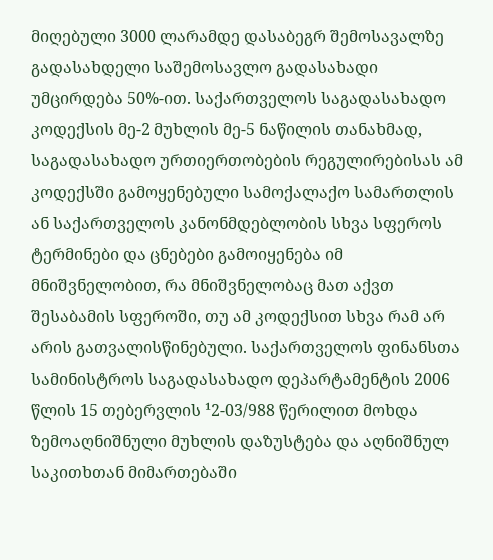მიღებული 3000 ლარამდე დასაბეგრ შემოსავალზე გადასახდელი საშემოსავლო გადასახადი უმცირდება 50%-ით. საქართველოს საგადასახადო კოდექსის მე-2 მუხლის მე-5 ნაწილის თანახმად, საგადასახადო ურთიერთობების რეგულირებისას ამ კოდექსში გამოყენებული სამოქალაქო სამართლის ან საქართველოს კანონმდებლობის სხვა სფეროს ტერმინები და ცნებები გამოიყენება იმ მნიშვნელობით, რა მნიშვნელობაც მათ აქვთ შესაბამის სფეროში, თუ ამ კოდექსით სხვა რამ არ არის გათვალისწინებული. საქართველოს ფინანსთა სამინისტროს საგადასახადო დეპარტამენტის 2006 წლის 15 თებერვლის ¹2-03/988 წერილით მოხდა ზემოაღნიშნული მუხლის დაზუსტება და აღნიშნულ საკითხთან მიმართებაში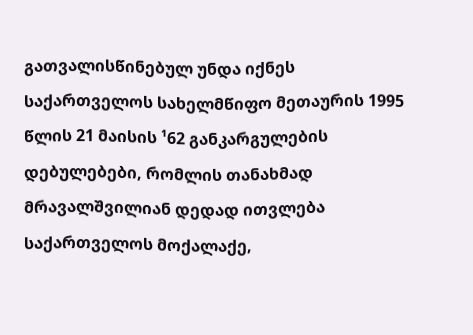გათვალისწინებულ უნდა იქნეს საქართველოს სახელმწიფო მეთაურის 1995 წლის 21 მაისის ¹62 განკარგულების დებულებები, რომლის თანახმად მრავალშვილიან დედად ითვლება საქართველოს მოქალაქე,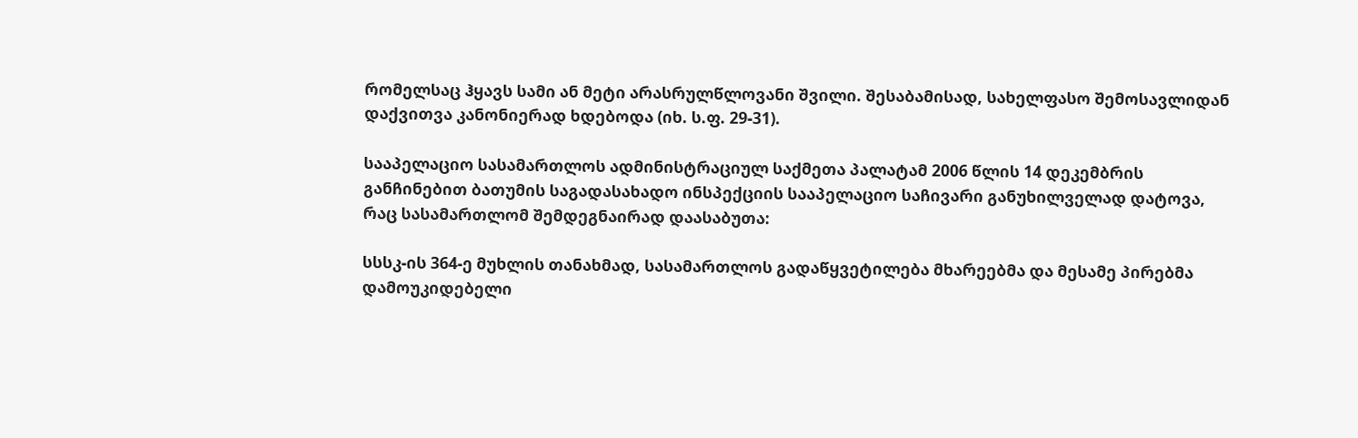რომელსაც ჰყავს სამი ან მეტი არასრულწლოვანი შვილი. შესაბამისად, სახელფასო შემოსავლიდან დაქვითვა კანონიერად ხდებოდა (იხ. ს.ფ. 29-31).

სააპელაციო სასამართლოს ადმინისტრაციულ საქმეთა პალატამ 2006 წლის 14 დეკემბრის განჩინებით ბათუმის საგადასახადო ინსპექციის სააპელაციო საჩივარი განუხილველად დატოვა, რაც სასამართლომ შემდეგნაირად დაასაბუთა:

სსსკ-ის 364-ე მუხლის თანახმად, სასამართლოს გადაწყვეტილება მხარეებმა და მესამე პირებმა დამოუკიდებელი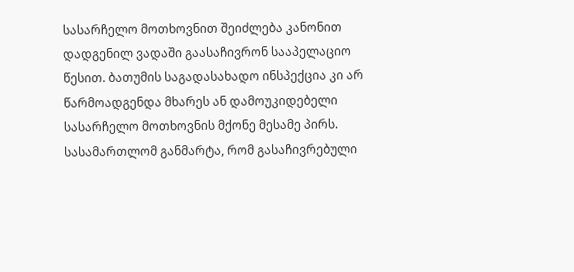სასარჩელო მოთხოვნით შეიძლება კანონით დადგენილ ვადაში გაასაჩივრონ სააპელაციო წესით. ბათუმის საგადასახადო ინსპექცია კი არ წარმოადგენდა მხარეს ან დამოუკიდებელი სასარჩელო მოთხოვნის მქონე მესამე პირს. სასამართლომ განმარტა, რომ გასაჩივრებული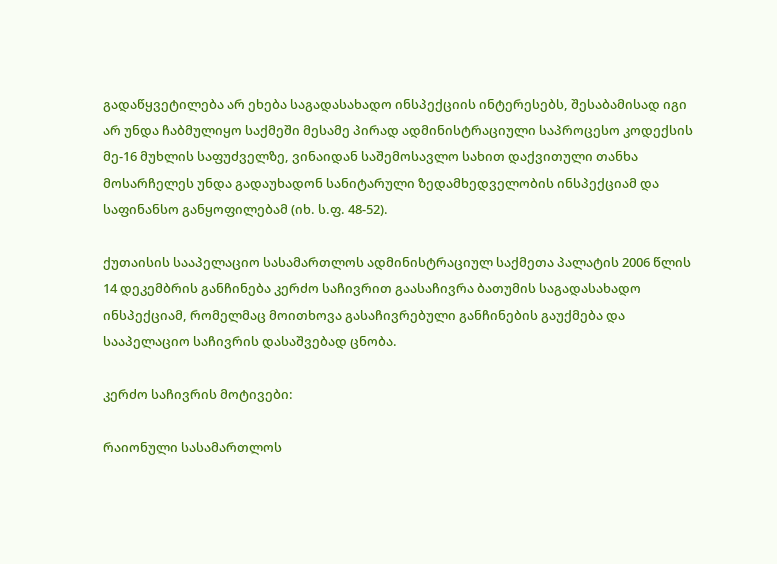გადაწყვეტილება არ ეხება საგადასახადო ინსპექციის ინტერესებს, შესაბამისად იგი არ უნდა ჩაბმულიყო საქმეში მესამე პირად ადმინისტრაციული საპროცესო კოდექსის მე-16 მუხლის საფუძველზე, ვინაიდან საშემოსავლო სახით დაქვითული თანხა მოსარჩელეს უნდა გადაუხადონ სანიტარული ზედამხედველობის ინსპექციამ და საფინანსო განყოფილებამ (იხ. ს.ფ. 48-52).

ქუთაისის სააპელაციო სასამართლოს ადმინისტრაციულ საქმეთა პალატის 2006 წლის 14 დეკემბრის განჩინება კერძო საჩივრით გაასაჩივრა ბათუმის საგადასახადო ინსპექციამ, რომელმაც მოითხოვა გასაჩივრებული განჩინების გაუქმება და სააპელაციო საჩივრის დასაშვებად ცნობა.

კერძო საჩივრის მოტივები:

რაიონული სასამართლოს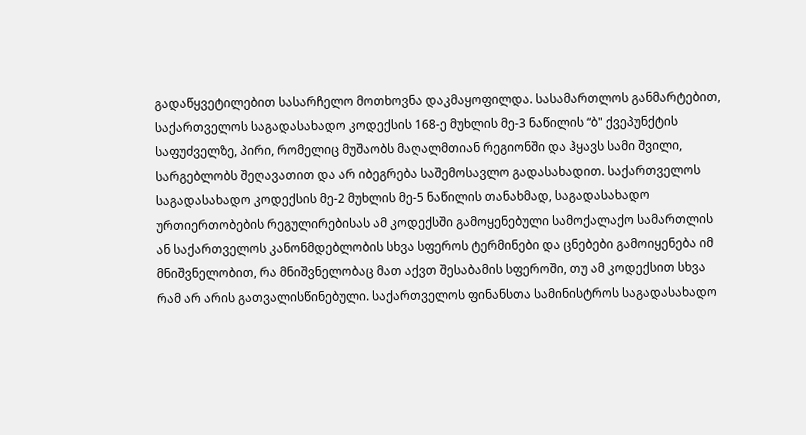გადაწყვეტილებით სასარჩელო მოთხოვნა დაკმაყოფილდა. სასამართლოს განმარტებით, საქართველოს საგადასახადო კოდექსის 168-ე მუხლის მე-3 ნაწილის “ბ" ქვეპუნქტის საფუძველზე, პირი, რომელიც მუშაობს მაღალმთიან რეგიონში და ჰყავს სამი შვილი, სარგებლობს შეღავათით და არ იბეგრება საშემოსავლო გადასახადით. საქართველოს საგადასახადო კოდექსის მე-2 მუხლის მე-5 ნაწილის თანახმად, საგადასახადო ურთიერთობების რეგულირებისას ამ კოდექსში გამოყენებული სამოქალაქო სამართლის ან საქართველოს კანონმდებლობის სხვა სფეროს ტერმინები და ცნებები გამოიყენება იმ მნიშვნელობით, რა მნიშვნელობაც მათ აქვთ შესაბამის სფეროში, თუ ამ კოდექსით სხვა რამ არ არის გათვალისწინებული. საქართველოს ფინანსთა სამინისტროს საგადასახადო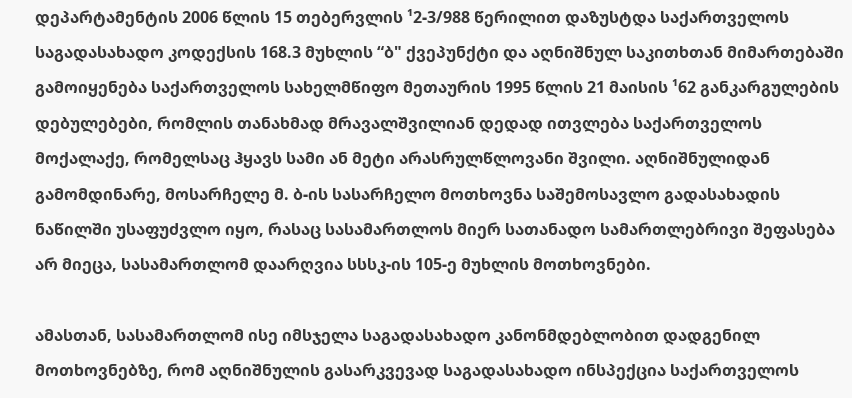დეპარტამენტის 2006 წლის 15 თებერვლის ¹2-3/988 წერილით დაზუსტდა საქართველოს საგადასახადო კოდექსის 168.3 მუხლის “ბ" ქვეპუნქტი და აღნიშნულ საკითხთან მიმართებაში გამოიყენება საქართველოს სახელმწიფო მეთაურის 1995 წლის 21 მაისის ¹62 განკარგულების დებულებები, რომლის თანახმად მრავალშვილიან დედად ითვლება საქართველოს მოქალაქე, რომელსაც ჰყავს სამი ან მეტი არასრულწლოვანი შვილი. აღნიშნულიდან გამომდინარე, მოსარჩელე მ. ბ-ის სასარჩელო მოთხოვნა საშემოსავლო გადასახადის ნაწილში უსაფუძვლო იყო, რასაც სასამართლოს მიერ სათანადო სამართლებრივი შეფასება არ მიეცა, სასამართლომ დაარღვია სსსკ-ის 105-ე მუხლის მოთხოვნები.

ამასთან, სასამართლომ ისე იმსჯელა საგადასახადო კანონმდებლობით დადგენილ მოთხოვნებზე, რომ აღნიშნულის გასარკვევად საგადასახადო ინსპექცია საქართველოს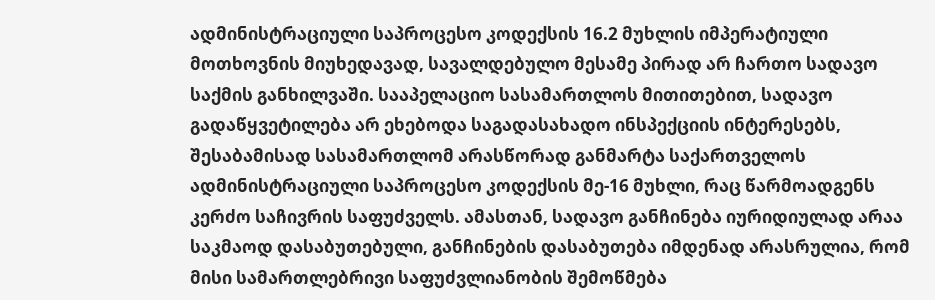ადმინისტრაციული საპროცესო კოდექსის 16.2 მუხლის იმპერატიული მოთხოვნის მიუხედავად, სავალდებულო მესამე პირად არ ჩართო სადავო საქმის განხილვაში. სააპელაციო სასამართლოს მითითებით, სადავო გადაწყვეტილება არ ეხებოდა საგადასახადო ინსპექციის ინტერესებს, შესაბამისად სასამართლომ არასწორად განმარტა საქართველოს ადმინისტრაციული საპროცესო კოდექსის მე-16 მუხლი, რაც წარმოადგენს კერძო საჩივრის საფუძველს. ამასთან, სადავო განჩინება იურიდიულად არაა საკმაოდ დასაბუთებული, განჩინების დასაბუთება იმდენად არასრულია, რომ მისი სამართლებრივი საფუძვლიანობის შემოწმება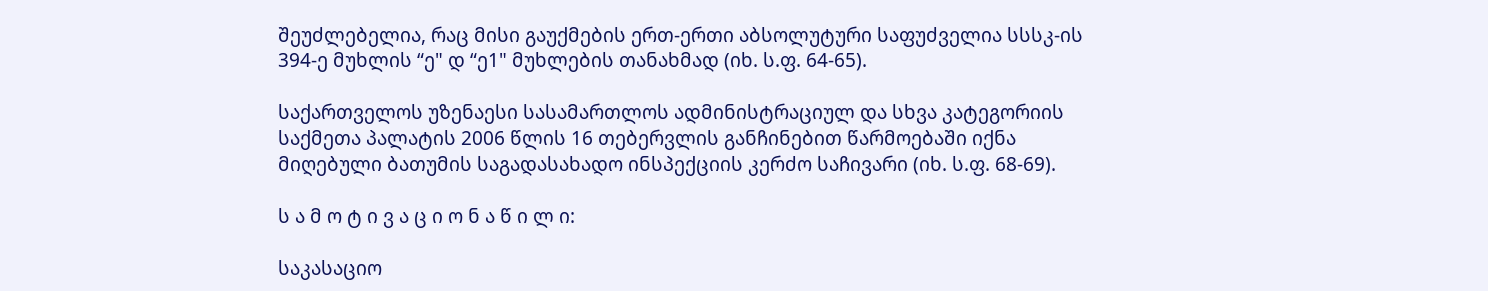შეუძლებელია, რაც მისი გაუქმების ერთ-ერთი აბსოლუტური საფუძველია სსსკ-ის 394-ე მუხლის “ე" დ “ე1" მუხლების თანახმად (იხ. ს.ფ. 64-65).

საქართველოს უზენაესი სასამართლოს ადმინისტრაციულ და სხვა კატეგორიის საქმეთა პალატის 2006 წლის 16 თებერვლის განჩინებით წარმოებაში იქნა მიღებული ბათუმის საგადასახადო ინსპექციის კერძო საჩივარი (იხ. ს.ფ. 68-69).

ს ა მ ო ტ ი ვ ა ც ი ო ნ ა წ ი ლ ი:

საკასაციო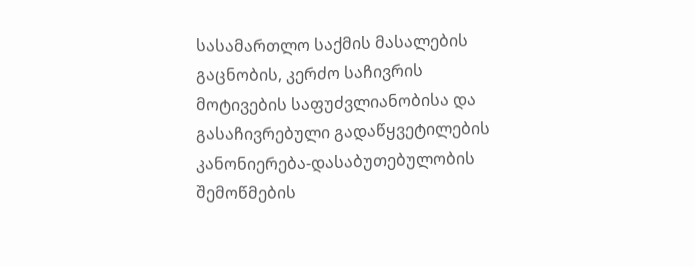სასამართლო საქმის მასალების გაცნობის, კერძო საჩივრის მოტივების საფუძვლიანობისა და გასაჩივრებული გადაწყვეტილების კანონიერება-დასაბუთებულობის შემოწმების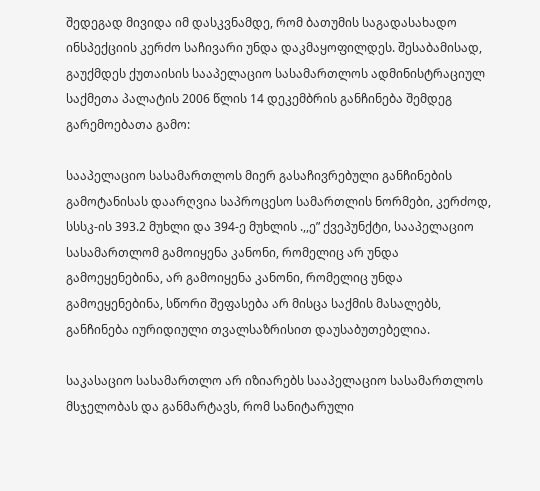შედეგად მივიდა იმ დასკვნამდე, რომ ბათუმის საგადასახადო ინსპექციის კერძო საჩივარი უნდა დაკმაყოფილდეს. შესაბამისად, გაუქმდეს ქუთაისის სააპელაციო სასამართლოს ადმინისტრაციულ საქმეთა პალატის 2006 წლის 14 დეკემბრის განჩინება შემდეგ გარემოებათა გამო:

სააპელაციო სასამართლოს მიერ გასაჩივრებული განჩინების გამოტანისას დაარღვია საპროცესო სამართლის ნორმები, კერძოდ, სსსკ-ის 393.2 მუხლი და 394-ე მუხლის .,,ე” ქვეპუნქტი, სააპელაციო სასამართლომ გამოიყენა კანონი, რომელიც არ უნდა გამოეყენებინა, არ გამოიყენა კანონი, რომელიც უნდა გამოეყენებინა, სწორი შეფასება არ მისცა საქმის მასალებს, განჩინება იურიდიული თვალსაზრისით დაუსაბუთებელია.

საკასაციო სასამართლო არ იზიარებს სააპელაციო სასამართლოს მსჯელობას და განმარტავს, რომ სანიტარული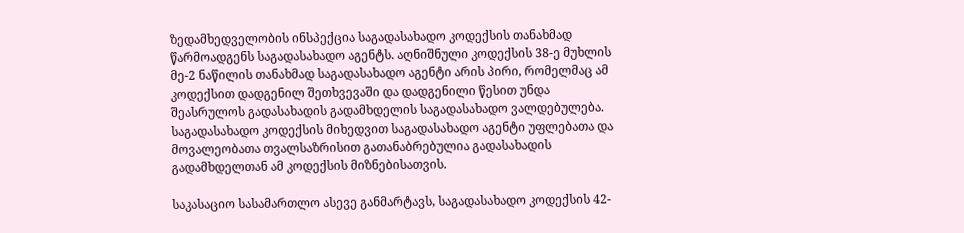ზედამხედველობის ინსპექცია საგადასახადო კოდექსის თანახმად წარმოადგენს საგადასახადო აგენტს. აღნიშნული კოდექსის 38-ე მუხლის მე-2 ნაწილის თანახმად საგადასახადო აგენტი არის პირი, რომელმაც ამ კოდექსით დადგენილ შეთხვევაში და დადგენილი წესით უნდა შეასრულოს გადასახადის გადამხდელის საგადასახადო ვალდებულება. საგადასახადო კოდექსის მიხედვით საგადასახადო აგენტი უფლებათა და მოვალეობათა თვალსაზრისით გათანაბრებულია გადასახადის გადამხდელთან ამ კოდექსის მიზნებისათვის.

საკასაციო სასამართლო ასევე განმარტავს, საგადასახადო კოდექსის 42-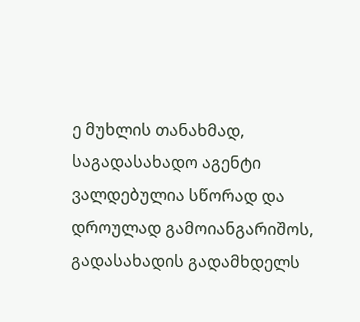ე მუხლის თანახმად, საგადასახადო აგენტი ვალდებულია სწორად და დროულად გამოიანგარიშოს, გადასახადის გადამხდელს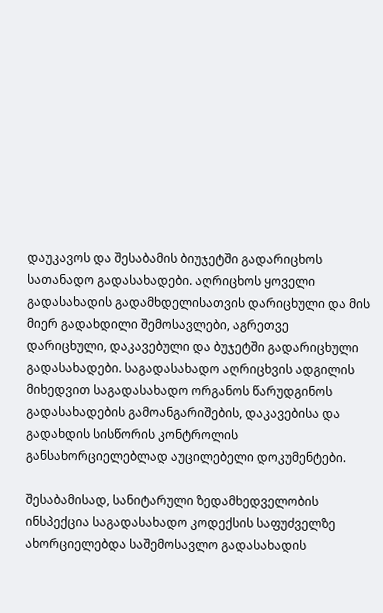დაუკავოს და შესაბამის ბიუჯეტში გადარიცხოს სათანადო გადასახადები. აღრიცხოს ყოველი გადასახადის გადამხდელისათვის დარიცხული და მის მიერ გადახდილი შემოსავლები, აგრეთვე დარიცხული, დაკავებული და ბუჯეტში გადარიცხული გადასახადები. საგადასახადო აღრიცხვის ადგილის მიხედვით საგადასახადო ორგანოს წარუდგინოს გადასახადების გამოანგარიშების, დაკავებისა და გადახდის სისწორის კონტროლის განსახორციელებლად აუცილებელი დოკუმენტები.

შესაბამისად, სანიტარული ზედამხედველობის ინსპექცია საგადასახადო კოდექსის საფუძველზე ახორციელებდა საშემოსავლო გადასახადის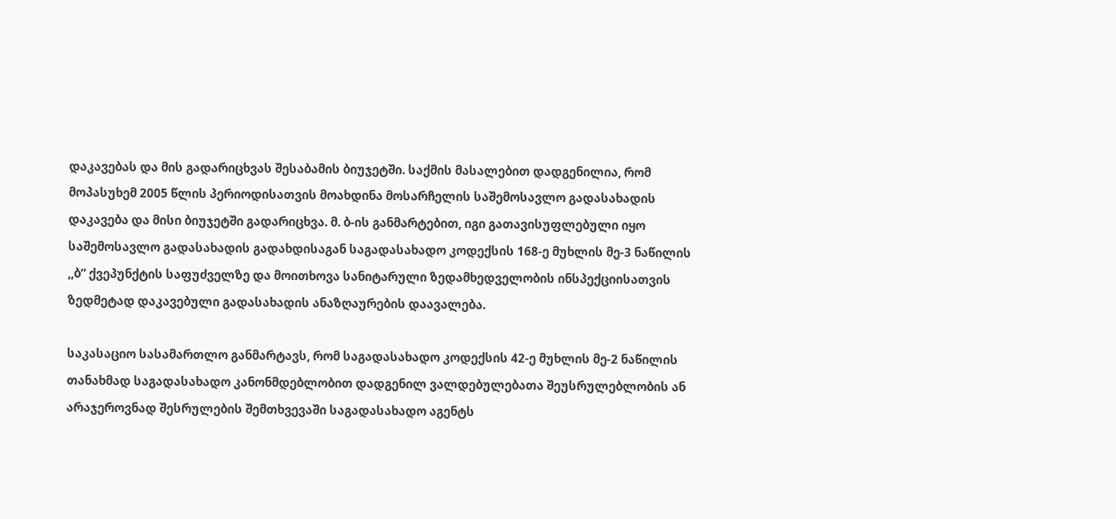დაკავებას და მის გადარიცხვას შესაბამის ბიუჯეტში. საქმის მასალებით დადგენილია, რომ მოპასუხემ 2005 წლის პერიოდისათვის მოახდინა მოსარჩელის საშემოსავლო გადასახადის დაკავება და მისი ბიუჯეტში გადარიცხვა. მ. ბ-ის განმარტებით, იგი გათავისუფლებული იყო საშემოსავლო გადასახადის გადახდისაგან საგადასახადო კოდექსის 168-ე მუხლის მე-3 ნაწილის ,,ბ” ქვეპუნქტის საფუძველზე და მოითხოვა სანიტარული ზედამხედველობის ინსპექციისათვის ზედმეტად დაკავებული გადასახადის ანაზღაურების დაავალება.

საკასაციო სასამართლო განმარტავს, რომ საგადასახადო კოდექსის 42-ე მუხლის მე-2 ნაწილის თანახმად საგადასახადო კანონმდებლობით დადგენილ ვალდებულებათა შეუსრულებლობის ან არაჯეროვნად შესრულების შემთხვევაში საგადასახადო აგენტს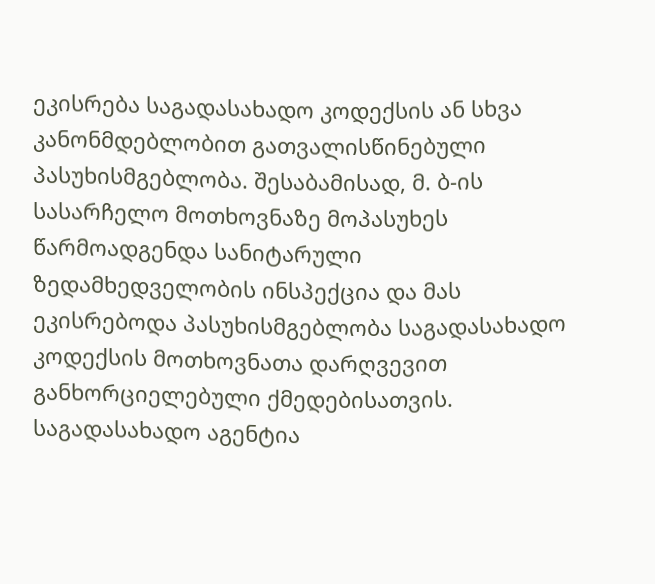ეკისრება საგადასახადო კოდექსის ან სხვა კანონმდებლობით გათვალისწინებული პასუხისმგებლობა. შესაბამისად, მ. ბ-ის სასარჩელო მოთხოვნაზე მოპასუხეს წარმოადგენდა სანიტარული ზედამხედველობის ინსპექცია და მას ეკისრებოდა პასუხისმგებლობა საგადასახადო კოდექსის მოთხოვნათა დარღვევით განხორციელებული ქმედებისათვის. საგადასახადო აგენტია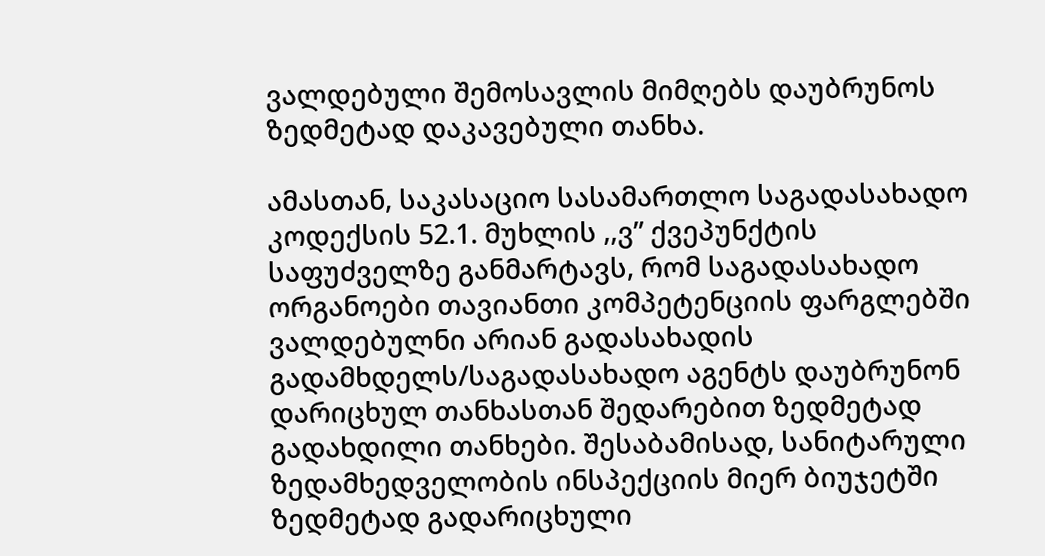ვალდებული შემოსავლის მიმღებს დაუბრუნოს ზედმეტად დაკავებული თანხა.

ამასთან, საკასაციო სასამართლო საგადასახადო კოდექსის 52.1. მუხლის ,,ვ” ქვეპუნქტის საფუძველზე განმარტავს, რომ საგადასახადო ორგანოები თავიანთი კომპეტენციის ფარგლებში ვალდებულნი არიან გადასახადის გადამხდელს/საგადასახადო აგენტს დაუბრუნონ დარიცხულ თანხასთან შედარებით ზედმეტად გადახდილი თანხები. შესაბამისად, სანიტარული ზედამხედველობის ინსპექციის მიერ ბიუჯეტში ზედმეტად გადარიცხული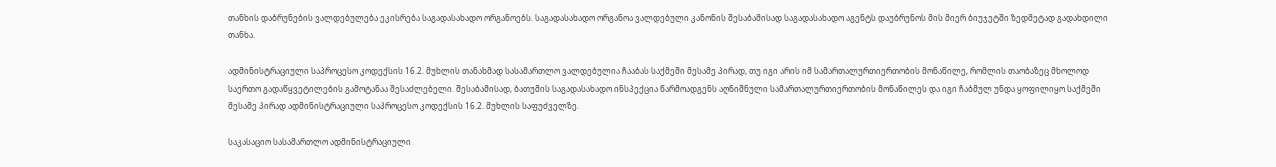თანხის დაბრუნების ვალდებულება ეკისრება საგადასახადო ორგანოებს. საგადასახადო ორგანოა ვალდებული კანონის შესაბამისად საგადასახადო აგენტს დაუბრუნოს მის მიერ ბიუჯეტში ზედმეტად გადახდილი თანხა.

ადმინისტრაციული საპროცესო კოდექსის 16.2. მუხლის თანახმად სასამართლო ვალდებულია ჩააბას საქმეში მესამე პირად, თუ იგი არის იმ სამართალურთიერთობის მონაწილე, რომლის თაობაზეც მხოლოდ საერთო გადაწყვეტილების გამოტანაა შესაძლებელი. შესაბამისად, ბათუმის საგადასახადო ინსპექცია წარმოადგენს აღნიშნული სამართალურთიერთობის მონაწილეს და იგი ჩაბმულ უნდა ყოფილიყო საქმეში მესამე პირად ადმინისტრაციული საპროცესო კოდექსის 16.2. მუხლის საფუძველზე.

საკასაციო სასამართლო ადმინისტრაციული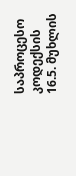საპროცესო კოდექსის 16.5. მუხლის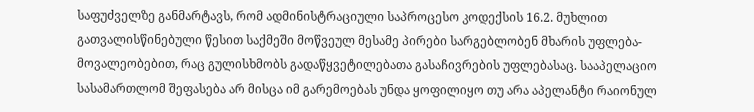საფუძველზე განმარტავს, რომ ადმინისტრაციული საპროცესო კოდექსის 16.2. მუხლით გათვალისწინებული წესით საქმეში მოწვეულ მესამე პირები სარგებლობენ მხარის უფლება-მოვალეობებით, რაც გულისხმობს გადაწყვეტილებათა გასაჩივრების უფლებასაც. სააპელაციო სასამართლომ შეფასება არ მისცა იმ გარემოებას უნდა ყოფილიყო თუ არა აპელანტი რაიონულ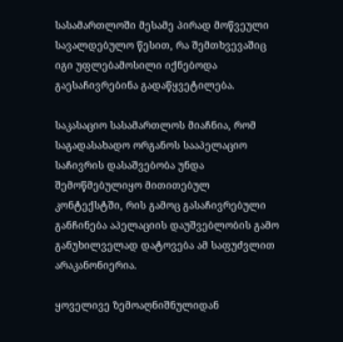სასამართლოში მესამე პირად მოწვეული სავალდებულო წესით, რა შემთხვევაშიც იგი უფლებამოსილი იქნებოდა გაესაჩივრებინა გადაწყვეტილება.

საკასაციო სასამართლოს მიაჩნია, რომ საგადასახადო ორგანოს სააპელაციო საჩივრის დასაშვებობა უნდა შემოწმებულიყო მითითებულ კონტექსტში, რის გამოც გასაჩივრებული განჩინება აპელაციის დაუშვებლობის გამო განუხილველად დატოვება ამ საფუძვლით არაკანონიერია.

ყოველივე ზემოაღნიშნულიდან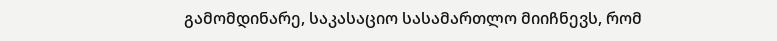გამომდინარე, საკასაციო სასამართლო მიიჩნევს, რომ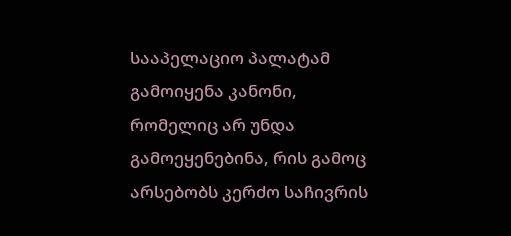სააპელაციო პალატამ გამოიყენა კანონი, რომელიც არ უნდა გამოეყენებინა, რის გამოც არსებობს კერძო საჩივრის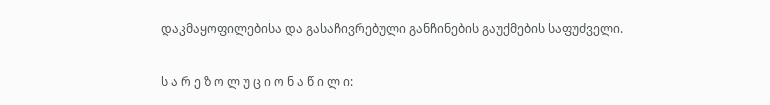დაკმაყოფილებისა და გასაჩივრებული განჩინების გაუქმების საფუძველი.

ს ა რ ე ზ ო ლ უ ც ი ო ნ ა წ ი ლ ი: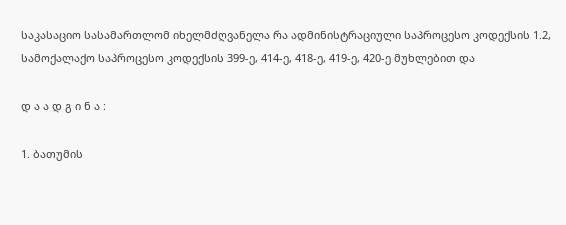საკასაციო სასამართლომ იხელმძღვანელა რა ადმინისტრაციული საპროცესო კოდექსის 1.2, სამოქალაქო საპროცესო კოდექსის 399-ე, 414-ე, 418-ე, 419-ე, 420-ე მუხლებით და

დ ა ა დ გ ი ნ ა :

1. ბათუმის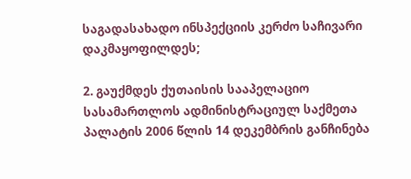საგადასახადო ინსპექციის კერძო საჩივარი დაკმაყოფილდეს;

2. გაუქმდეს ქუთაისის სააპელაციო სასამართლოს ადმინისტრაციულ საქმეთა პალატის 2006 წლის 14 დეკემბრის განჩინება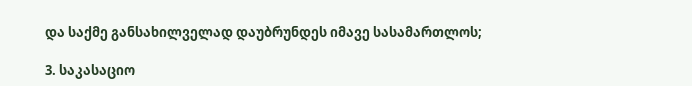და საქმე განსახილველად დაუბრუნდეს იმავე სასამართლოს;

3. საკასაციო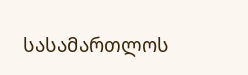სასამართლოს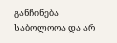განჩინება საბოლოოა და არ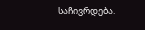საჩივრდება.